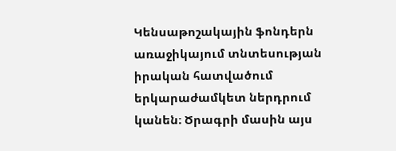Կենսաթոշակային ֆոնդերն առաջիկայում տնտեսության իրական հատվածում երկարաժամկետ ներդրում կանեն։ Ծրագրի մասին այս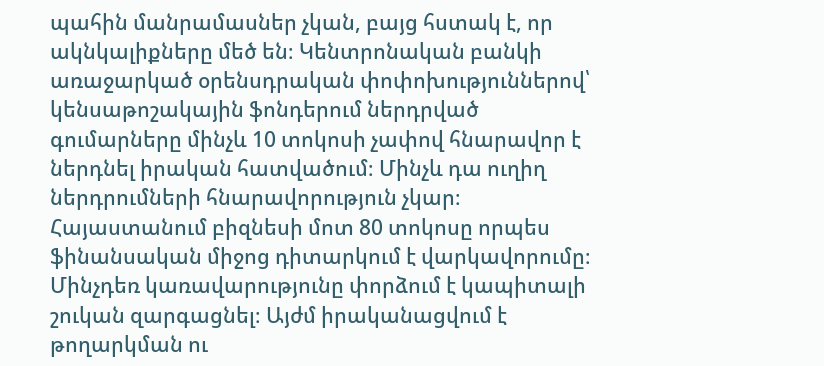պահին մանրամասներ չկան, բայց հստակ է, որ ակնկալիքները մեծ են։ Կենտրոնական բանկի առաջարկած օրենսդրական փոփոխություններով՝ կենսաթոշակային ֆոնդերում ներդրված գումարները մինչև 10 տոկոսի չափով հնարավոր է ներդնել իրական հատվածում։ Մինչև դա ուղիղ ներդրումների հնարավորություն չկար։
Հայաստանում բիզնեսի մոտ 80 տոկոսը որպես ֆինանսական միջոց դիտարկում է վարկավորումը։ Մինչդեռ կառավարությունը փորձում է կապիտալի շուկան զարգացնել։ Այժմ իրականացվում է թողարկման ու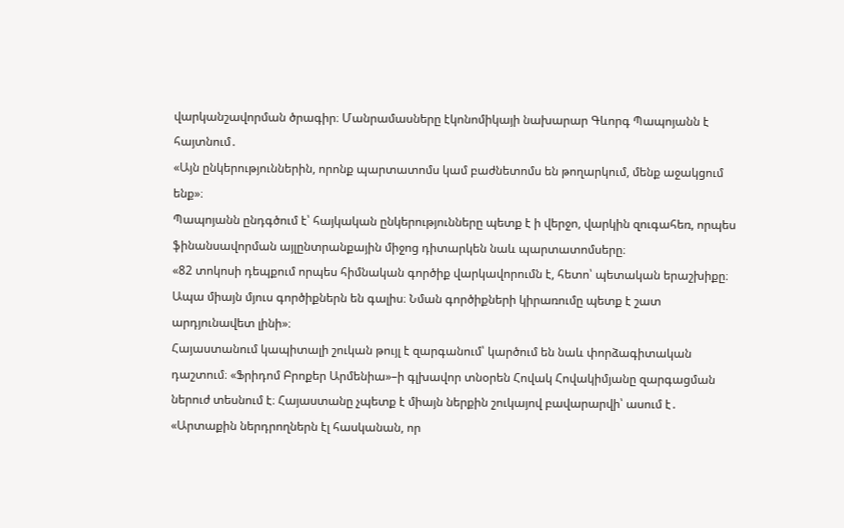վարկանշավորման ծրագիր։ Մանրամասները էկոնոմիկայի նախարար Գևորգ Պապոյանն է հայտնում․
«Այն ընկերություններին, որոնք պարտատոմս կամ բաժնետոմս են թողարկում, մենք աջակցում ենք»։
Պապոյանն ընդգծում է՝ հայկական ընկերությունները պետք է ի վերջո, վարկին զուգահեռ, որպես ֆինանսավորման այլընտրանքային միջոց դիտարկեն նաև պարտատոմսերը։
«82 տոկոսի դեպքում որպես հիմնական գործիք վարկավորումն է, հետո՝ պետական երաշխիքը։ Ապա միայն մյուս գործիքներն են գալիս։ Նման գործիքների կիրառումը պետք է շատ արդյունավետ լինի»։
Հայաստանում կապիտալի շուկան թույլ է զարգանում՝ կարծում են նաև փորձագիտական դաշտում։ «Ֆրիդոմ Բրոքեր Արմենիա»–ի գլխավոր տնօրեն Հովակ Հովակիմյանը զարգացման ներուժ տեսնում է։ Հայաստանը չպետք է միայն ներքին շուկայով բավարարվի՝ ասում է․
«Արտաքին ներդրողներն էլ հասկանան, որ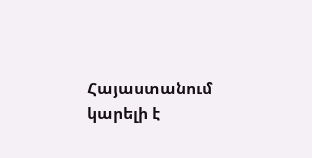Հայաստանում կարելի է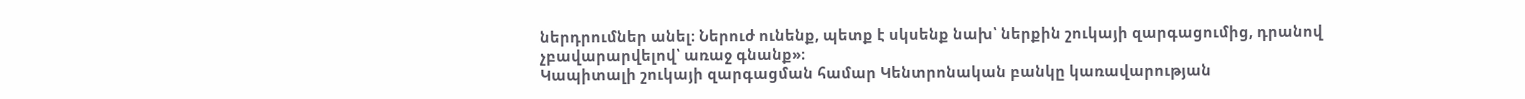ներդրումներ անել։ Ներուժ ունենք, պետք է սկսենք նախ՝ ներքին շուկայի զարգացումից, դրանով չբավարարվելով՝ առաջ գնանք»։
Կապիտալի շուկայի զարգացման համար Կենտրոնական բանկը կառավարության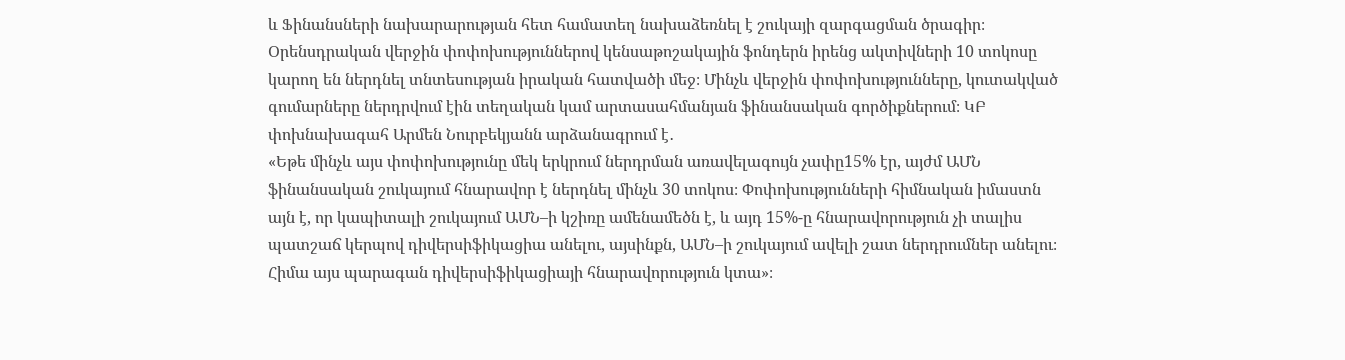և Ֆինանսների նախարարության հետ համատեղ նախաձեռնել է շուկայի զարգացման ծրագիր։ Օրենսդրական վերջին փոփոխություններով կենսաթոշակային ֆոնդերն իրենց ակտիվների 10 տոկոսը կարող են ներդնել տնտեսության իրական հատվածի մեջ։ Մինչև վերջին փոփոխությունները, կուտակված գումարները ներդրվում էին տեղական կամ արտասահմանյան ֆինանսական գործիքներում։ ԿԲ փոխնախագահ Արմեն Նուրբեկյանն արձանագրում է․
«Եթե մինչև այս փոփոխությունը մեկ երկրում ներդրման առավելագույն չափը15% էր, այժմ ԱՄՆ ֆինանսական շուկայում հնարավոր է ներդնել մինչև 30 տոկոս։ Փոփոխությունների հիմնական իմաստն այն է, որ կապիտալի շուկայում ԱՄՆ–ի կշիռը ամենամեծն է, և այդ 15%-ը հնարավորություն չի տալիս պատշաճ կերպով դիվերսիֆիկացիա անելու, այսինքն, ԱՄՆ–ի շուկայում ավելի շատ ներդրումներ անելու։ Հիմա այս պարագան դիվերսիֆիկացիայի հնարավորություն կտա»։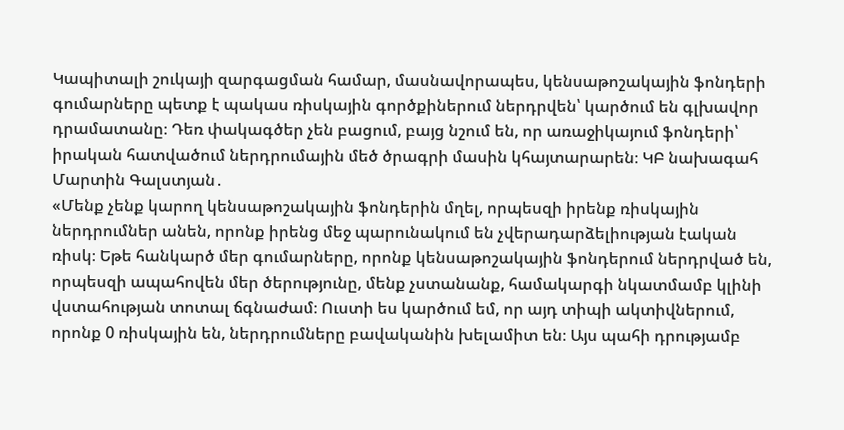Կապիտալի շուկայի զարգացման համար, մասնավորապես, կենսաթոշակային ֆոնդերի գումարները պետք է պակաս ռիսկային գործքիներում ներդրվեն՝ կարծում են գլխավոր դրամատանը։ Դեռ փակագծեր չեն բացում, բայց նշում են, որ առաջիկայում ֆոնդերի՝ իրական հատվածում ներդրումային մեծ ծրագրի մասին կհայտարարեն։ ԿԲ նախագահ Մարտին Գալստյան․
«Մենք չենք կարող կենսաթոշակային ֆոնդերին մղել, որպեսզի իրենք ռիսկային ներդրումներ անեն, որոնք իրենց մեջ պարունակում են չվերադարձելիության էական ռիսկ։ Եթե հանկարծ մեր գումարները, որոնք կենսաթոշակային ֆոնդերում ներդրված են, որպեսզի ապահովեն մեր ծերությունը, մենք չստանանք, համակարգի նկատմամբ կլինի վստահության տոտալ ճգնաժամ։ Ուստի ես կարծում եմ, որ այդ տիպի ակտիվներում, որոնք 0 ռիսկային են, ներդրումները բավականին խելամիտ են։ Այս պահի դրությամբ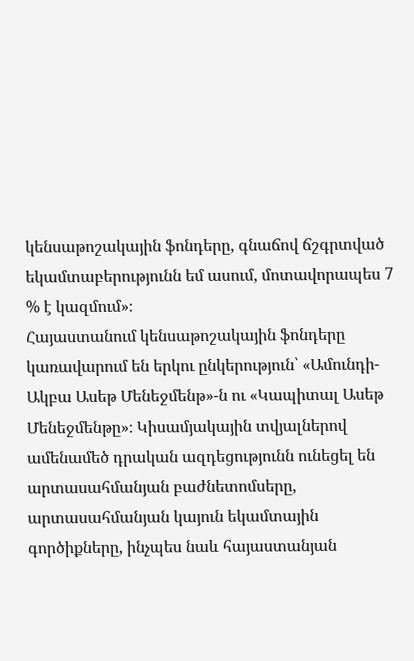կենսաթոշակային ֆոնդերը, գնաճով ճշգրտված եկամտաբերությունն եմ ասում, մոտավորապես 7 % է կազմում»։
Հայաստանում կենսաթոշակային ֆոնդերը կառավարում են երկու ընկերություն՝ «Ամունդի-Ակբա Ասեթ Մենեջմենթ»-ն ու «Կապիտալ Ասեթ Մենեջմենթը»։ Կիսամյակային տվյալներով ամենամեծ դրական ազդեցությունն ունեցել են արտասահմանյան բաժնետոմսերը, արտասահմանյան կայուն եկամտային գործիքները, ինչպես նաև հայաստանյան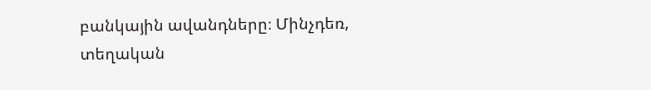բանկային ավանդները։ Մինչդեռ, տեղական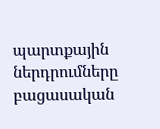պարտքային ներդրումները բացասական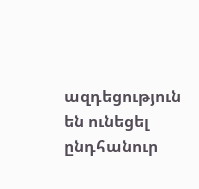ազդեցություն են ունեցել ընդհանուր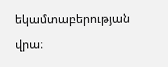եկամտաբերության վրա։